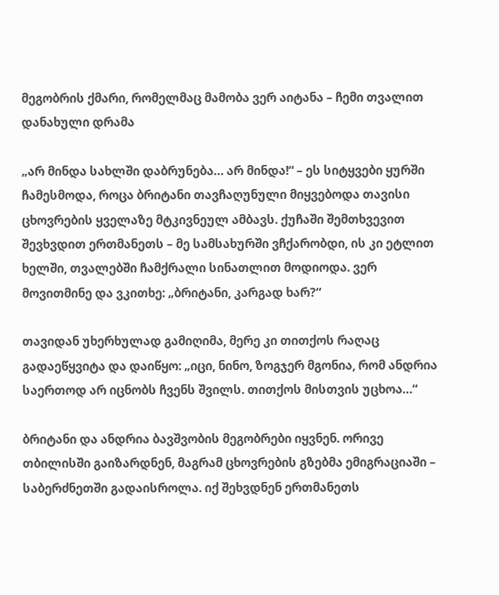მეგობრის ქმარი, რომელმაც მამობა ვერ აიტანა – ჩემი თვალით დანახული დრამა

„არ მინდა სახლში დაბრუნება… არ მინდა!“ – ეს სიტყვები ყურში ჩამესმოდა, როცა ბრიტანი თავჩაღუნული მიყვებოდა თავისი ცხოვრების ყველაზე მტკივნეულ ამბავს. ქუჩაში შემთხვევით შევხვდით ერთმანეთს – მე სამსახურში ვჩქარობდი, ის კი ეტლით ხელში, თვალებში ჩამქრალი სინათლით მოდიოდა. ვერ მოვითმინე და ვკითხე: „ბრიტანი, კარგად ხარ?“

თავიდან უხერხულად გამიღიმა, მერე კი თითქოს რაღაც გადაეწყვიტა და დაიწყო: „იცი, ნინო, ზოგჯერ მგონია, რომ ანდრია საერთოდ არ იცნობს ჩვენს შვილს. თითქოს მისთვის უცხოა…“

ბრიტანი და ანდრია ბავშვობის მეგობრები იყვნენ. ორივე თბილისში გაიზარდნენ, მაგრამ ცხოვრების გზებმა ემიგრაციაში – საბერძნეთში გადაისროლა. იქ შეხვდნენ ერთმანეთს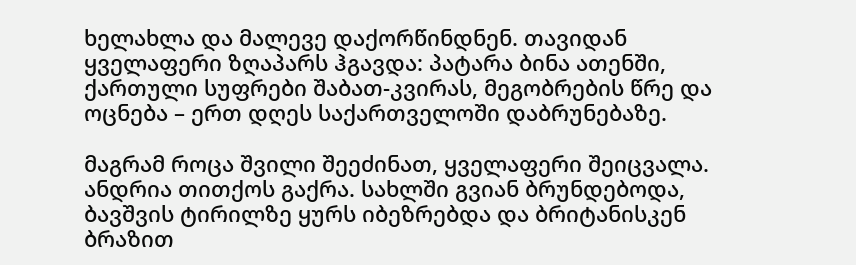ხელახლა და მალევე დაქორწინდნენ. თავიდან ყველაფერი ზღაპარს ჰგავდა: პატარა ბინა ათენში, ქართული სუფრები შაბათ-კვირას, მეგობრების წრე და ოცნება – ერთ დღეს საქართველოში დაბრუნებაზე.

მაგრამ როცა შვილი შეეძინათ, ყველაფერი შეიცვალა. ანდრია თითქოს გაქრა. სახლში გვიან ბრუნდებოდა, ბავშვის ტირილზე ყურს იბეზრებდა და ბრიტანისკენ ბრაზით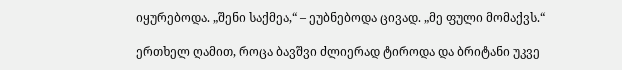იყურებოდა. „შენი საქმეა,“ – ეუბნებოდა ცივად. „მე ფული მომაქვს.“

ერთხელ ღამით, როცა ბავშვი ძლიერად ტიროდა და ბრიტანი უკვე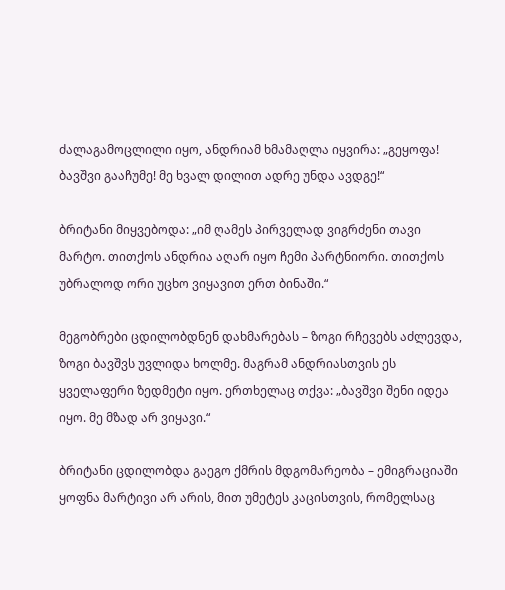ძალაგამოცლილი იყო, ანდრიამ ხმამაღლა იყვირა: „გეყოფა! ბავშვი გააჩუმე! მე ხვალ დილით ადრე უნდა ავდგე!“

ბრიტანი მიყვებოდა: „იმ ღამეს პირველად ვიგრძენი თავი მარტო. თითქოს ანდრია აღარ იყო ჩემი პარტნიორი. თითქოს უბრალოდ ორი უცხო ვიყავით ერთ ბინაში.“

მეგობრები ცდილობდნენ დახმარებას – ზოგი რჩევებს აძლევდა, ზოგი ბავშვს უვლიდა ხოლმე. მაგრამ ანდრიასთვის ეს ყველაფერი ზედმეტი იყო. ერთხელაც თქვა: „ბავშვი შენი იდეა იყო. მე მზად არ ვიყავი.“

ბრიტანი ცდილობდა გაეგო ქმრის მდგომარეობა – ემიგრაციაში ყოფნა მარტივი არ არის, მით უმეტეს კაცისთვის, რომელსაც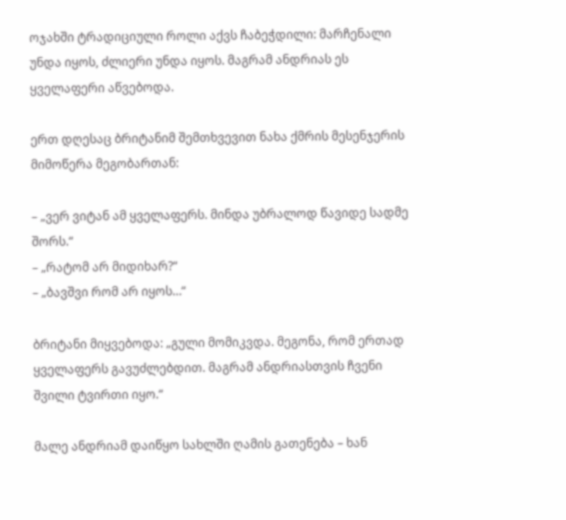ოჯახში ტრადიციული როლი აქვს ჩაბეჭდილი: მარჩენალი უნდა იყოს, ძლიერი უნდა იყოს. მაგრამ ანდრიას ეს ყველაფერი აწვებოდა.

ერთ დღესაც ბრიტანიმ შემთხვევით ნახა ქმრის მესენჯერის მიმოწერა მეგობართან:

– „ვერ ვიტან ამ ყველაფერს. მინდა უბრალოდ წავიდე სადმე შორს.“
– „რატომ არ მიდიხარ?“
– „ბავშვი რომ არ იყოს…“

ბრიტანი მიყვებოდა: „გული მომიკვდა. მეგონა, რომ ერთად ყველაფერს გავუძლებდით. მაგრამ ანდრიასთვის ჩვენი შვილი ტვირთი იყო.“

მალე ანდრიამ დაიწყო სახლში ღამის გათენება – ხან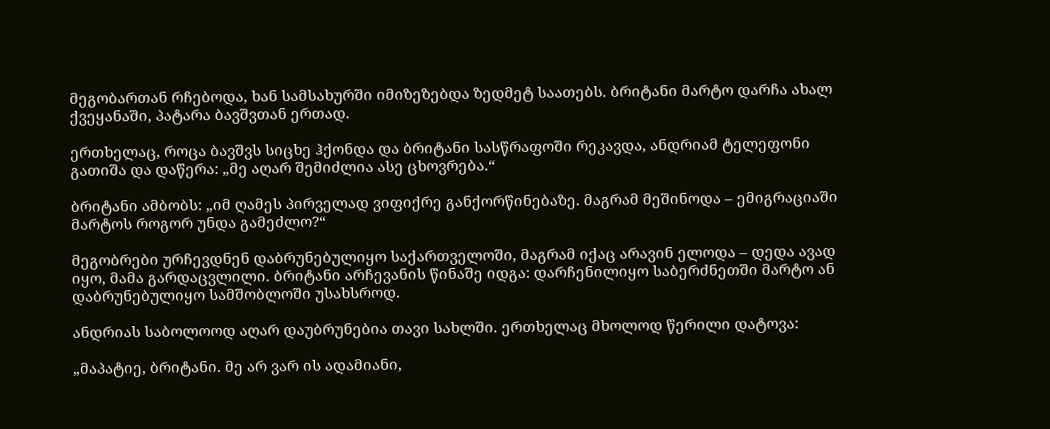მეგობართან რჩებოდა, ხან სამსახურში იმიზეზებდა ზედმეტ საათებს. ბრიტანი მარტო დარჩა ახალ ქვეყანაში, პატარა ბავშვთან ერთად.

ერთხელაც, როცა ბავშვს სიცხე ჰქონდა და ბრიტანი სასწრაფოში რეკავდა, ანდრიამ ტელეფონი გათიშა და დაწერა: „მე აღარ შემიძლია ასე ცხოვრება.“

ბრიტანი ამბობს: „იმ ღამეს პირველად ვიფიქრე განქორწინებაზე. მაგრამ მეშინოდა – ემიგრაციაში მარტოს როგორ უნდა გამეძლო?“

მეგობრები ურჩევდნენ დაბრუნებულიყო საქართველოში, მაგრამ იქაც არავინ ელოდა – დედა ავად იყო, მამა გარდაცვლილი. ბრიტანი არჩევანის წინაშე იდგა: დარჩენილიყო საბერძნეთში მარტო ან დაბრუნებულიყო სამშობლოში უსახსროდ.

ანდრიას საბოლოოდ აღარ დაუბრუნებია თავი სახლში. ერთხელაც მხოლოდ წერილი დატოვა:

„მაპატიე, ბრიტანი. მე არ ვარ ის ადამიანი,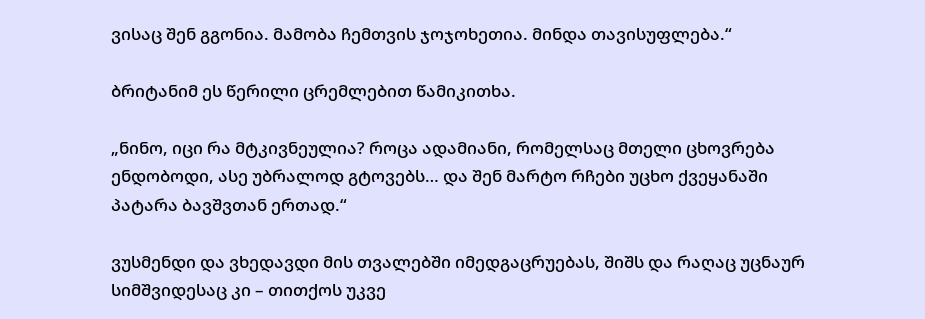ვისაც შენ გგონია. მამობა ჩემთვის ჯოჯოხეთია. მინდა თავისუფლება.“

ბრიტანიმ ეს წერილი ცრემლებით წამიკითხა.

„ნინო, იცი რა მტკივნეულია? როცა ადამიანი, რომელსაც მთელი ცხოვრება ენდობოდი, ასე უბრალოდ გტოვებს… და შენ მარტო რჩები უცხო ქვეყანაში პატარა ბავშვთან ერთად.“

ვუსმენდი და ვხედავდი მის თვალებში იმედგაცრუებას, შიშს და რაღაც უცნაურ სიმშვიდესაც კი – თითქოს უკვე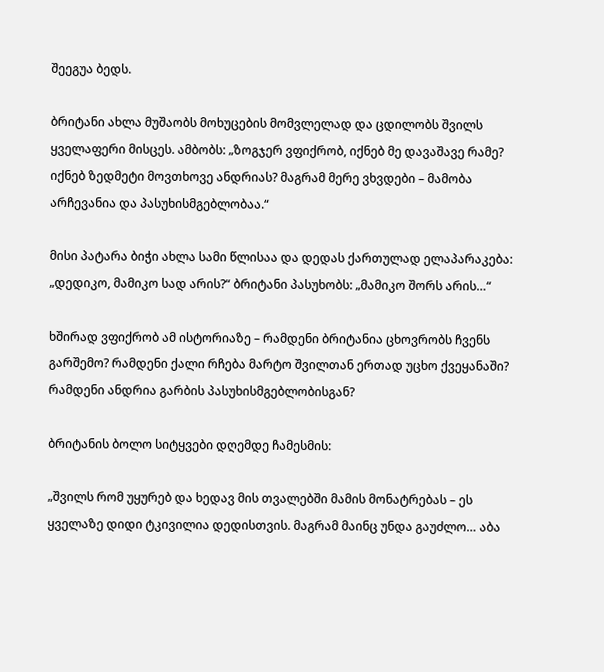შეეგუა ბედს.

ბრიტანი ახლა მუშაობს მოხუცების მომვლელად და ცდილობს შვილს ყველაფერი მისცეს. ამბობს: „ზოგჯერ ვფიქრობ, იქნებ მე დავაშავე რამე? იქნებ ზედმეტი მოვთხოვე ანდრიას? მაგრამ მერე ვხვდები – მამობა არჩევანია და პასუხისმგებლობაა.“

მისი პატარა ბიჭი ახლა სამი წლისაა და დედას ქართულად ელაპარაკება: „დედიკო, მამიკო სად არის?“ ბრიტანი პასუხობს: „მამიკო შორს არის…“

ხშირად ვფიქრობ ამ ისტორიაზე – რამდენი ბრიტანია ცხოვრობს ჩვენს გარშემო? რამდენი ქალი რჩება მარტო შვილთან ერთად უცხო ქვეყანაში? რამდენი ანდრია გარბის პასუხისმგებლობისგან?

ბრიტანის ბოლო სიტყვები დღემდე ჩამესმის:

„შვილს რომ უყურებ და ხედავ მის თვალებში მამის მონატრებას – ეს ყველაზე დიდი ტკივილია დედისთვის. მაგრამ მაინც უნდა გაუძლო… აბა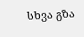სხვა გზა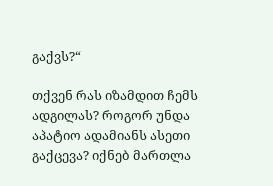გაქვს?“

თქვენ რას იზამდით ჩემს ადგილას? როგორ უნდა აპატიო ადამიანს ასეთი გაქცევა? იქნებ მართლა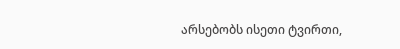არსებობს ისეთი ტვირთი,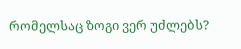რომელსაც ზოგი ვერ უძლებს?